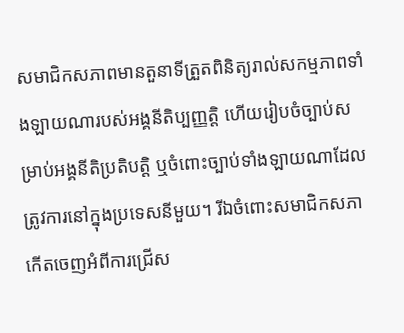សមាជិកសភាពមានតួនាទីត្រួតពិនិត្យរាល់សកម្មភាពទាំងឡាយណារបស់អង្គនីតិប្បញ្ញត្តិ ហើយរៀបចំច្បាប់សម្រាប់អង្គនីតិប្រតិបត្តិ ឬចំពោះច្បាប់ទាំងឡាយណាដែលត្រូវការនៅក្នុងប្រទេសនីមួយ។ រីឯចំពោះសមាជិកសភា កើតចេញអំពីការជ្រើស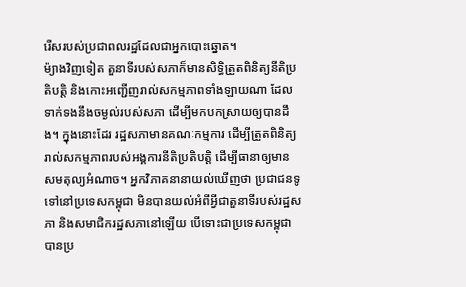រើសរបស់ប្រជាពលរដ្ឋដែលជាអ្នកបោះឆ្នោត។
ម៉្យាងវិញទៀត តួនាទីរបស់សភាក៏មានសិទ្ធិត្រួតពិនិត្យនីតិប្រតិបត្តិ និងកោះអញ្ជើញរាល់សកម្មភាពទាំងឡាយណា ដែលទាក់ទងនឹងចម្ងល់របស់សភា ដើម្បីមកបកស្រាយឲ្យបានដឹង។ ក្នុងនោះដែរ រដ្ឋសភាមានគណៈកម្មការ ដើម្បីត្រួតពិនិត្យរាល់សកម្មភាពរបស់អង្គការនីតិប្រតិបត្តិ ដើម្បីធានាឲ្យមានសមតុល្យអំណាច។ អ្នកវិភាគនានាយល់ឃើញថា ប្រជាជនទូទៅនៅប្រទេសកម្ពុជា មិនបានយល់អំពីអ្វីជាតួនាទីរបស់រដ្ឋសភា និងសមាជិករដ្ឋសភានៅឡើយ បើទោះជាប្រទេសកម្ពុជា បានប្រ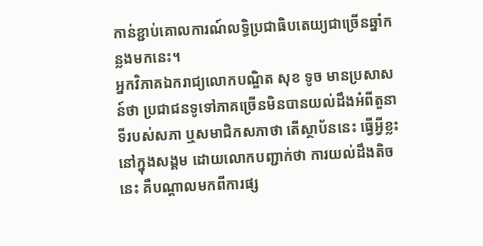កាន់ខ្ជាប់គោលការណ៍លទ្ធិប្រជាធិបតេយ្យជាច្រើនឆ្នាំកន្លងមកនេះ។
អ្នកវិភាគឯករាជ្យលោកបណ្ឌិត សុខ ទូច មានប្រសាសន៍ថា ប្រជាជនទូទៅភាគច្រើនមិនបានយល់ដឹងអំពីតួនាទីរបស់សភា ឬសមាជិកសភាថា តើស្ថាប័ននេះ ធ្វើអ្វីខ្លះនៅក្នុងសង្គម ដោយលោកបញ្ជាក់ថា ការយល់ដឹងតិចនេះ គឺបណ្ដាលមកពីការផ្ស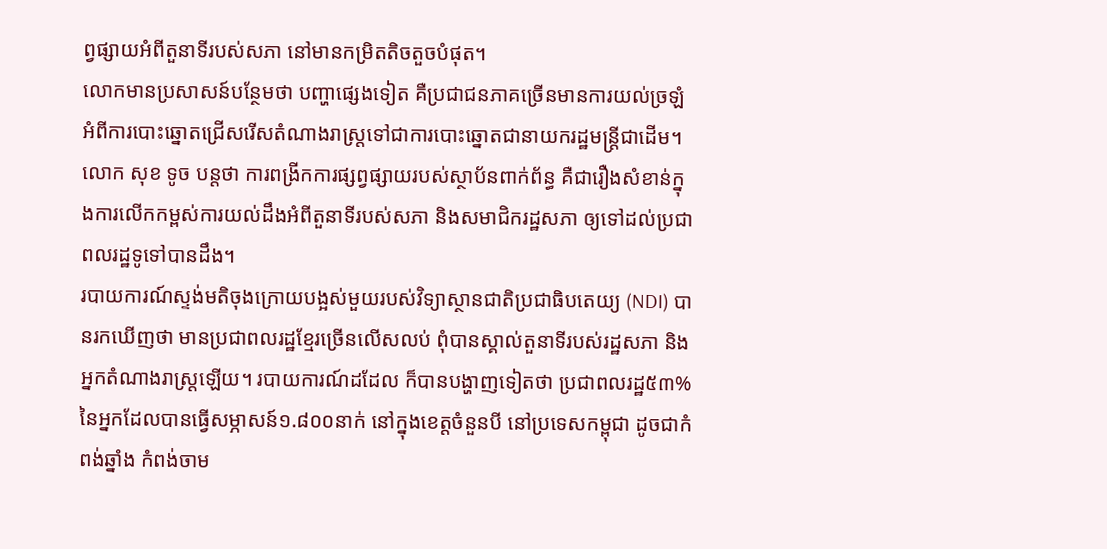ព្វផ្សាយអំពីតួនាទីរបស់សភា នៅមានកម្រិតតិចតួចបំផុត។
លោកមានប្រសាសន៍បន្ថែមថា បញ្ហាផ្សេងទៀត គឺប្រជាជនភាគច្រើនមានការយល់ច្រឡំអំពីការបោះឆ្នោតជ្រើសរើសតំណាងរាស្ត្រទៅជាការបោះឆ្នោតជានាយករដ្ឋមន្ត្រីជាដើម។
លោក សុខ ទូច បន្តថា ការពង្រីកការផ្សព្វផ្សាយរបស់ស្ថាប័នពាក់ព័ន្ធ គឺជារឿងសំខាន់ក្នុងការលើកកម្ពស់ការយល់ដឹងអំពីតួនាទីរបស់សភា និងសមាជិករដ្ឋសភា ឲ្យទៅដល់ប្រជាពលរដ្ឋទូទៅបានដឹង។
របាយការណ៍ស្ទង់មតិចុងក្រោយបង្អស់មួយរបស់វិទ្យាស្ថានជាតិប្រជាធិបតេយ្យ (NDI) បានរកឃើញថា មានប្រជាពលរដ្ឋខ្មែរច្រើនលើសលប់ ពុំបានស្គាល់តួនាទីរបស់រដ្ឋសភា និងអ្នកតំណាងរាស្ត្រឡើយ។ របាយការណ៍ដដែល ក៏បានបង្ហាញទៀតថា ប្រជាពលរដ្ឋ៥៣%នៃអ្នកដែលបានធ្វើសម្ភាសន៍១.៨០០នាក់ នៅក្នុងខេត្តចំនួនបី នៅប្រទេសកម្ពុជា ដូចជាកំពង់ឆ្នាំង កំពង់ចាម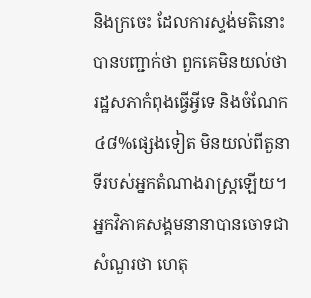និងក្រចេះ ដែលការស្ទង់មតិនោះបានបញ្ជាក់ថា ពួកគេមិនយល់ថា រដ្ឋសភាកំពុងធ្វើអ្វីទេ និងចំណែក៤៨%ផ្សេងទៀត មិនយល់ពីតួនាទីរបស់អ្នកតំណាងរាស្ត្រឡើយ។
អ្នកវិភាគសង្គមនានាបានចោទជាសំណួរថា ហេតុ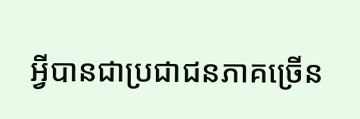អ្វីបានជាប្រជាជនភាគច្រើន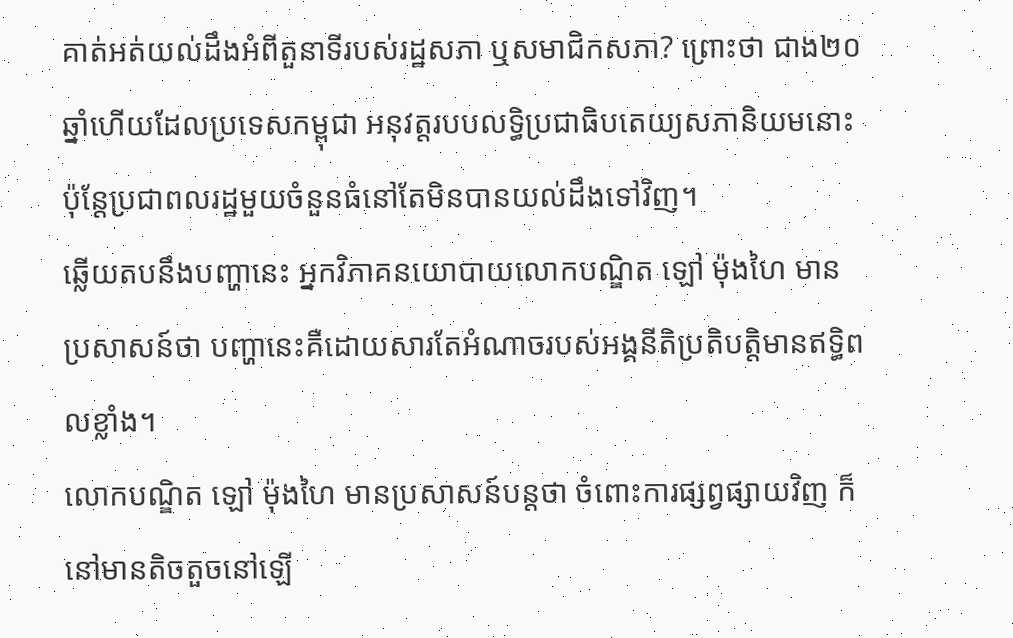គាត់អត់យល់ដឹងអំពីតួនាទីរបស់រដ្ឋសភា ឬសមាជិកសភា? ព្រោះថា ជាង២០ឆ្នាំហើយដែលប្រទេសកម្ពុជា អនុវត្តរបបលទ្ធិប្រជាធិបតេយ្យសភានិយមនោះ ប៉ុន្តែប្រជាពលរដ្ឋមួយចំនួនធំនៅតែមិនបានយល់ដឹងទៅវិញ។
ឆ្លើយតបនឹងបញ្ហានេះ អ្នកវិភាគនយោបាយលោកបណ្ឌិត ឡៅ ម៉ុងហៃ មានប្រសាសន៍ថា បញ្ហានេះគឺដោយសារតែអំណាចរបស់អង្គនីតិប្រតិបត្តិមានឥទ្ធិពលខ្លាំង។
លោកបណ្ឌិត ឡៅ ម៉ុងហៃ មានប្រសាសន៍បន្តថា ចំពោះការផ្សព្វផ្សាយវិញ ក៏នៅមានតិចតួចនៅឡើ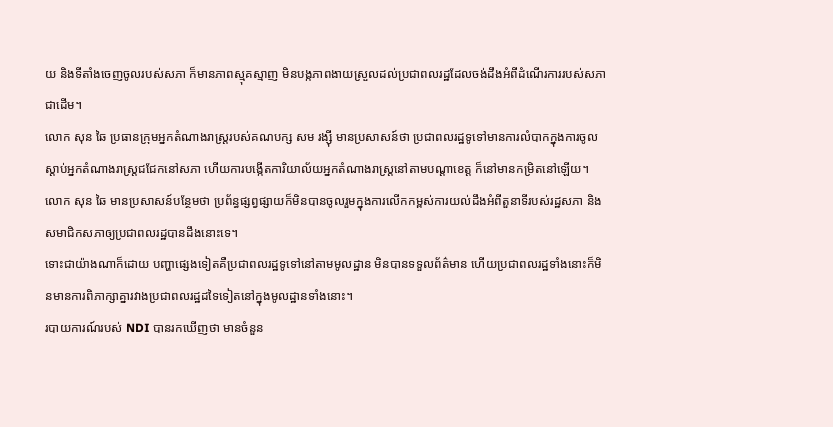យ និងទីតាំងចេញចូលរបស់សភា ក៏មានភាពស្មុគស្មាញ មិនបង្កភាពងាយស្រួលដល់ប្រជាពលរដ្ឋដែលចង់ដឹងអំពីដំណើរការរបស់សភាជាដើម។
លោក សុន ឆៃ ប្រធានក្រុមអ្នកតំណាងរាស្ត្ររបស់គណបក្ស សម រង្ស៊ី មានប្រសាសន៍ថា ប្រជាពលរដ្ឋទូទៅមានការលំបាកក្នុងការចូលស្ដាប់អ្នកតំណាងរាស្ត្រជជែកនៅសភា ហើយការបង្កើតការិយាល័យអ្នកតំណាងរាស្ត្រនៅតាមបណ្ដាខេត្ត ក៏នៅមានកម្រិតនៅឡើយ។
លោក សុន ឆៃ មានប្រសាសន៍បន្ថែមថា ប្រព័ន្ធផ្សព្វផ្សាយក៏មិនបានចូលរួមក្នុងការលើកកម្ពស់ការយល់ដឹងអំពីតួនាទីរបស់រដ្ឋសភា និងសមាជិកសភាឲ្យប្រជាពលរដ្ឋបានដឹងនោះទេ។
ទោះជាយ៉ាងណាក៏ដោយ បញ្ហាផ្សេងទៀតគឺប្រជាពលរដ្ឋទូទៅនៅតាមមូលដ្ឋាន មិនបានទទួលព័ត៌មាន ហើយប្រជាពលរដ្ឋទាំងនោះក៏មិនមានការពិភាក្សាគ្នារវាងប្រជាពលរដ្ឋដទៃទៀតនៅក្នុងមូលដ្ឋានទាំងនោះ។
របាយការណ៍របស់ NDI បានរកឃើញថា មានចំនួន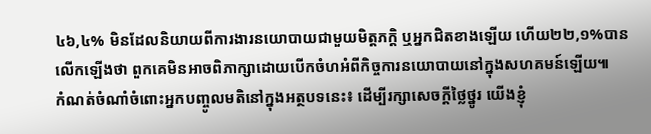៤៦,៤% មិនដែលនិយាយពីការងារនយោបាយជាមួយមិត្តភក្ដិ ឬអ្នកជិតខាងឡើយ ហើយ២២,១%បានលើកឡើងថា ពួកគេមិនអាចពិភាក្សាដោយបើកចំហអំពីកិច្ចការនយោបាយនៅក្នុងសហគមន៍ឡើយ៕
កំណត់ចំណាំចំពោះអ្នកបញ្ចូលមតិនៅក្នុងអត្ថបទនេះ៖ ដើម្បីរក្សាសេចក្ដីថ្លៃថ្នូរ យើងខ្ញុំ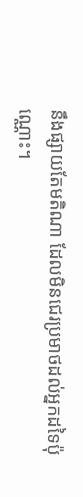នឹងផ្សាយតែមតិណា ដែលមិនជេរប្រមាថដល់អ្នកដទៃប៉ុណ្ណោះ។